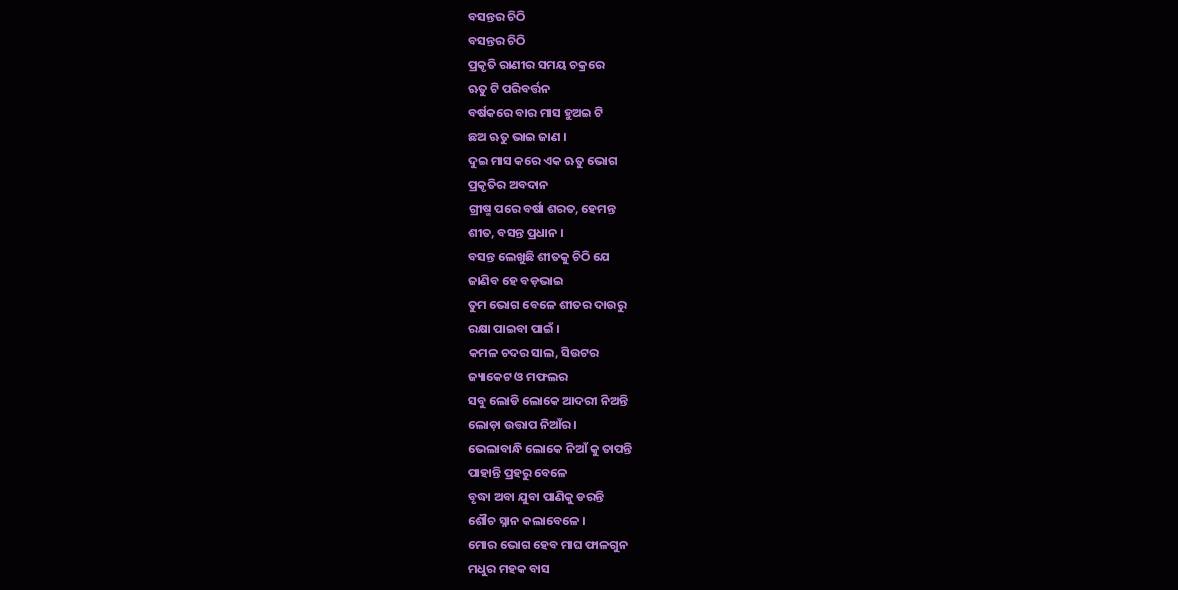ବସନ୍ତର ଚିଠି
ବସନ୍ତର ଚିଠି
ପ୍ରକୃତି ରାଣୀର ସମୟ ଚକ୍ରରେ
ଋତୁ ଟି ପରିବର୍ତ୍ତନ
ବର୍ଷକରେ ବାର ମାସ ହୁଅଇ ଟି
ଛଅ ଋତୁ ଭାଇ ଜାଣ ।
ଦୁଇ ମାସ କରେ ଏକ ଋତୁ ଭୋଗ
ପ୍ରକୃତିର ଅବଦାନ
ଗ୍ରୀଷ୍ମ ପରେ ବର୍ଷା ଶରତ, ହେମନ୍ତ
ଶୀତ, ବସନ୍ତ ପ୍ରଧାନ ।
ବସନ୍ତ ଲେଖୁଛି ଶୀତକୁ ଚିଠି ଯେ
ଜାଣିବ ହେ ବଡ଼ଭାଇ
ତୁମ ଭୋଗ ବେଳେ ଶୀତର ଦାଉରୁ
ରକ୍ଷା ପାଇବା ପାଇଁ ।
କମଳ ଚଦର ସାଲ, ସିଉଟର
ଜ୍ୟାକେଟ ଓ ମଫଲର
ସବୁ ଲୋଡି ଲୋକେ ଆଦରୀ ନିଅନ୍ତି
ଲୋଡ଼ା ଉତ୍ତାପ ନିଆଁର ।
ଭେଲାବାନ୍ଧି ଲୋକେ ନିଆଁ କୁ ତାପନ୍ତି
ପାହାନ୍ତି ପ୍ରହରୁ ବେଳେ
ବୃଦ୍ଧା ଅବା ଯୁବା ପାଣିକୁ ଡରନ୍ତି
ଶୌଚ ସ୍ନାନ କଲାବେଳେ ।
ମୋର ଭୋଗ ହେବ ମାଘ ଫାଳଗୁନ
ମଧୁର ମହକ ବାସ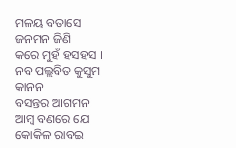ମଳୟ ବତାସେ ଜନମନ ଜିଣି
କରେ ମୁହଁ ହସହସ ।
ନବ ପଲ୍ଲବିତ କୁସୁମ କାନନ
ବସନ୍ତର ଆଗମନ
ଆମ୍ବ ବଣରେ ଯେ କୋକିଳ ରାବଇ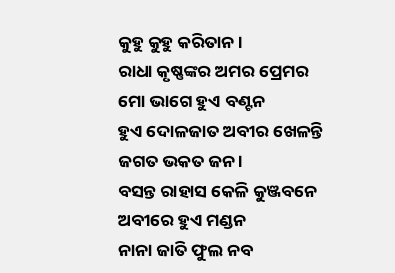କୁହୁ କୁହୁ କରିତାନ ।
ରାଧା କୃଷ୍ଣଙ୍କର ଅମର ପ୍ରେମର
ମୋ ଭାଗେ ହୁଏ ବଣ୍ଟନ
ହୁଏ ଦୋଳଜାତ ଅବୀର ଖେଳନ୍ତି
ଜଗତ ଭକତ ଜନ ।
ବସନ୍ତ ରାହାସ କେଳି କୁଞ୍ଜବନେ
ଅବୀରେ ହୁଏ ମଣ୍ଡନ
ନାନା ଜାତି ଫୁଲ ନବ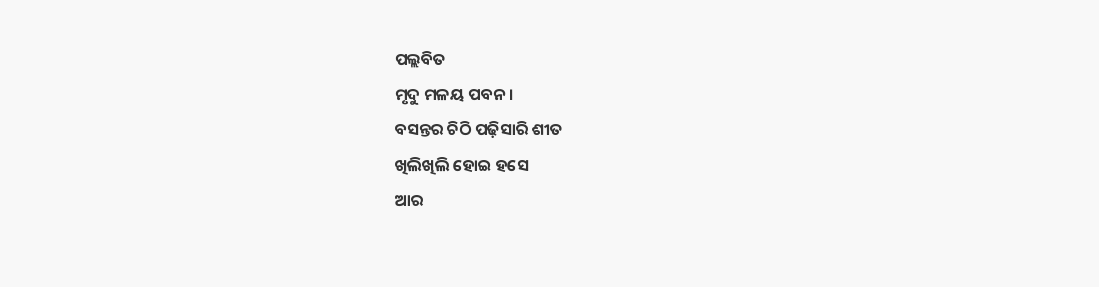ପଲ୍ଲବିତ
ମୃଦୁ ମଳୟ ପବନ ।
ବସନ୍ତର ଚିଠି ପଢ଼ିସାରି ଶୀତ
ଖିଲିଖିଲି ହୋଇ ହସେ
ଆର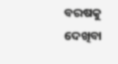ବରଷକୁ ଦେଖିବା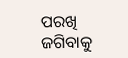ପରଖି
ଜଗିବାକୁ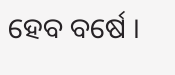ହେବ ବର୍ଷେ ।